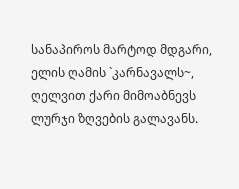სანაპიროს მარტოდ მდგარი,
ელის ღამის `კარნავალს~,
ღელვით ქარი მიმოაბნევს
ლურჯი ზღვების გალავანს.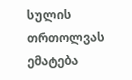სულის თრთოლვას ემატება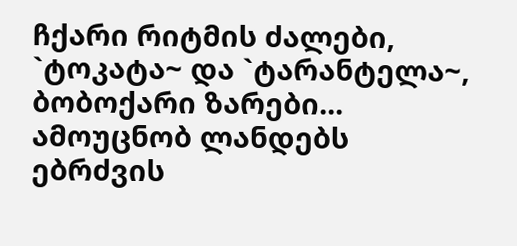ჩქარი რიტმის ძალები,
`ტოკატა~ და `ტარანტელა~,
ბობოქარი ზარები...
ამოუცნობ ლანდებს ებრძვის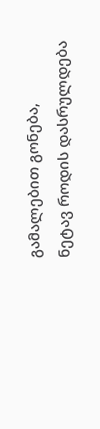გამალებით გონება,
ნეტავ როდის დასრულდება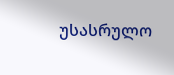უსასრულო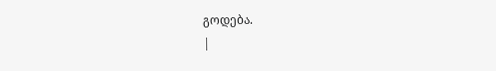გოდება.
|